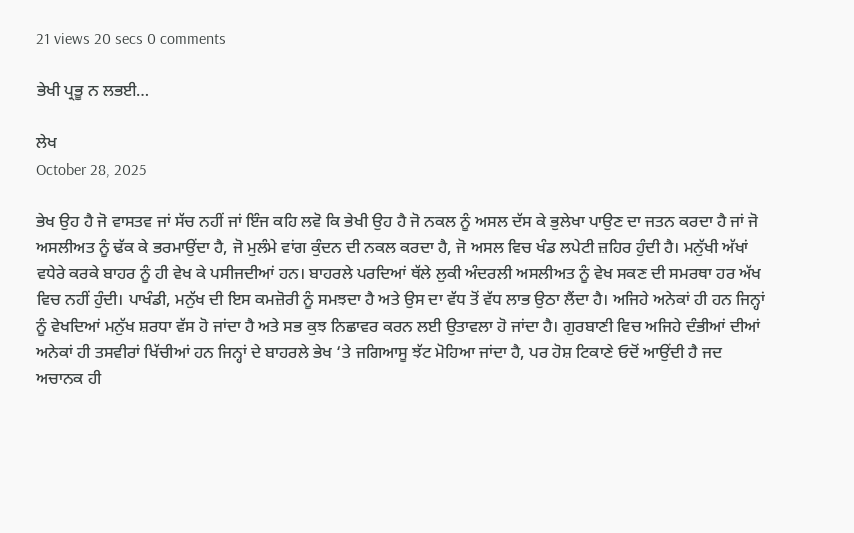21 views 20 secs 0 comments

ਭੇਖੀ ਪ੍ਰਭੂ ਨ ਲਭਈ…

ਲੇਖ
October 28, 2025

ਭੇਖ ਉਹ ਹੈ ਜੋ ਵਾਸਤਵ ਜਾਂ ਸੱਚ ਨਹੀਂ ਜਾਂ ਇੰਜ ਕਹਿ ਲਵੋ ਕਿ ਭੇਖੀ ਉਹ ਹੈ ਜੋ ਨਕਲ ਨੂੰ ਅਸਲ ਦੱਸ ਕੇ ਭੁਲੇਖਾ ਪਾਉਣ ਦਾ ਜਤਨ ਕਰਦਾ ਹੈ ਜਾਂ ਜੋ ਅਸਲੀਅਤ ਨੂੰ ਢੱਕ ਕੇ ਭਰਮਾਉਂਦਾ ਹੈ, ਜੋ ਮੁਲੰਮੇ ਵਾਂਗ ਕੁੰਦਨ ਦੀ ਨਕਲ ਕਰਦਾ ਹੈ, ਜੋ ਅਸਲ ਵਿਚ ਖੰਡ ਲਪੇਟੀ ਜ਼ਹਿਰ ਹੁੰਦੀ ਹੈ। ਮਨੁੱਖੀ ਅੱਖਾਂ ਵਧੇਰੇ ਕਰਕੇ ਬਾਹਰ ਨੂੰ ਹੀ ਵੇਖ ਕੇ ਪਸੀਜਦੀਆਂ ਹਨ। ਬਾਹਰਲੇ ਪਰਦਿਆਂ ਥੱਲੇ ਲੁਕੀ ਅੰਦਰਲੀ ਅਸਲੀਅਤ ਨੂੰ ਵੇਖ ਸਕਣ ਦੀ ਸਮਰਥਾ ਹਰ ਅੱਖ ਵਿਚ ਨਹੀਂ ਹੁੰਦੀ। ਪਾਖੰਡੀ, ਮਨੁੱਖ ਦੀ ਇਸ ਕਮਜ਼ੋਰੀ ਨੂੰ ਸਮਝਦਾ ਹੈ ਅਤੇ ਉਸ ਦਾ ਵੱਧ ਤੋਂ ਵੱਧ ਲਾਭ ਉਠਾ ਲੈਂਦਾ ਹੈ। ਅਜਿਹੇ ਅਨੇਕਾਂ ਹੀ ਹਨ ਜਿਨ੍ਹਾਂ ਨੂੰ ਵੇਖਦਿਆਂ ਮਨੁੱਖ ਸ਼ਰਧਾ ਵੱਸ ਹੋ ਜਾਂਦਾ ਹੈ ਅਤੇ ਸਭ ਕੁਝ ਨਿਛਾਵਰ ਕਰਨ ਲਈ ਉਤਾਵਲਾ ਹੋ ਜਾਂਦਾ ਹੈ। ਗੁਰਬਾਣੀ ਵਿਚ ਅਜਿਹੇ ਦੰਭੀਆਂ ਦੀਆਂ ਅਨੇਕਾਂ ਹੀ ਤਸਵੀਰਾਂ ਖਿੱਚੀਆਂ ਹਨ ਜਿਨ੍ਹਾਂ ਦੇ ਬਾਹਰਲੇ ਭੇਖ ‘ਤੇ ਜਗਿਆਸੂ ਝੱਟ ਮੋਹਿਆ ਜਾਂਦਾ ਹੈ, ਪਰ ਹੋਸ਼ ਟਿਕਾਣੇ ਓਦੋਂ ਆਉਂਦੀ ਹੈ ਜਦ ਅਚਾਨਕ ਹੀ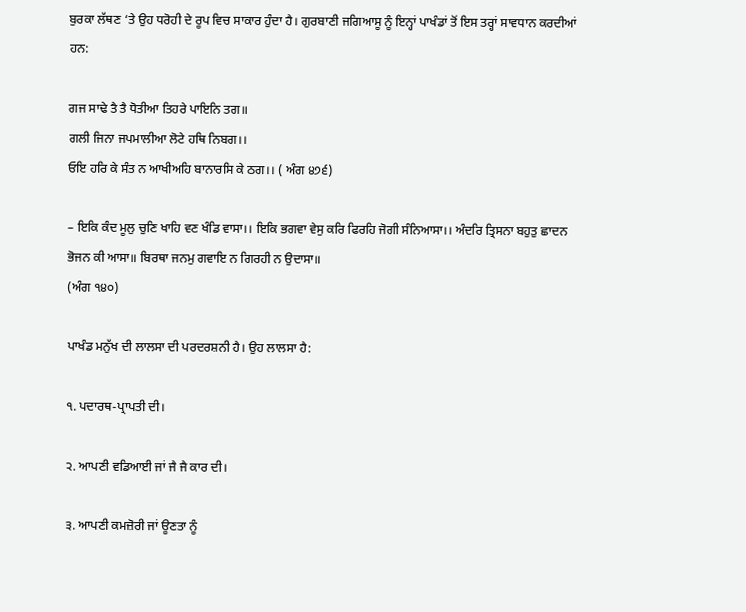ਬੁਰਕਾ ਲੱਥਣ ‘ਤੇ ਉਹ ਧਰੋਹੀ ਦੇ ਰੂਪ ਵਿਚ ਸਾਕਾਰ ਹੁੰਦਾ ਹੈ। ਗੁਰਬਾਣੀ ਜਗਿਆਸੂ ਨੂੰ ਇਨ੍ਹਾਂ ਪਾਖੰਡਾਂ ਤੋਂ ਇਸ ਤਰ੍ਹਾਂ ਸਾਵਧਾਨ ਕਰਦੀਆਂ ਹਨ:

ਗਜ ਸਾਢੇ ਤੈ ਤੈ ਧੋਤੀਆ ਤਿਹਰੇ ਪਾਇਨਿ ਤਗ॥
ਗਲੀ ਜਿਨਾ ਜਪਮਾਲੀਆ ਲੋਟੇ ਹਥਿ ਨਿਬਗ।।
ਓਇ ਹਰਿ ਕੇ ਸੰਤ ਨ ਆਖੀਅਹਿ ਬਾਨਾਰਸਿ ਕੇ ਠਗ।। ( ਅੰਗ ੪੭੬)

– ਇਕਿ ਕੰਦ ਮੂਲੁ ਚੁਣਿ ਖਾਹਿ ਵਣ ਖੰਡਿ ਵਾਸਾ।। ਇਕਿ ਭਗਵਾ ਵੇਸੁ ਕਰਿ ਫਿਰਹਿ ਜੋਗੀ ਸੰਨਿਆਸਾ।। ਅੰਦਰਿ ਤ੍ਰਿਸਨਾ ਬਹੁਤੁ ਛਾਦਨ ਭੋਜਨ ਕੀ ਆਸਾ॥ ਬਿਰਥਾ ਜਨਮੁ ਗਵਾਇ ਨ ਗਿਰਹੀ ਨ ਉਦਾਸਾ॥
(ਅੰਗ ੧੪੦)

ਪਾਖੰਡ ਮਨੁੱਖ ਦੀ ਲਾਲਸਾ ਦੀ ਪਰਦਰਸ਼ਨੀ ਹੈ। ਉਹ ਲਾਲਸਾ ਹੈ:

੧. ਪਦਾਰਥ-ਪ੍ਰਾਪਤੀ ਦੀ।

੨. ਆਪਣੀ ਵਡਿਆਈ ਜਾਂ ਜੈ ਜੈ ਕਾਰ ਦੀ।

੩. ਆਪਣੀ ਕਮਜ਼ੋਰੀ ਜਾਂ ਊਣਤਾ ਨੂੰ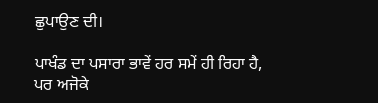ਛੁਪਾਉਣ ਦੀ।

ਪਾਖੰਡ ਦਾ ਪਸਾਰਾ ਭਾਵੇਂ ਹਰ ਸਮੇਂ ਹੀ ਰਿਹਾ ਹੈ, ਪਰ ਅਜੋਕੇ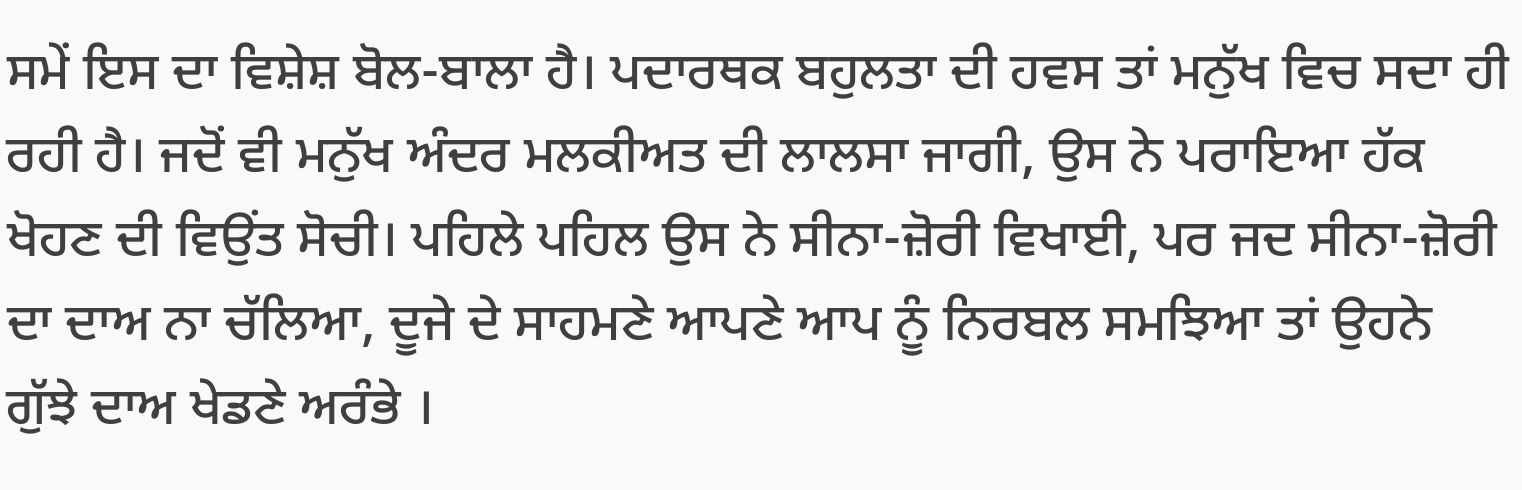ਸਮੇਂ ਇਸ ਦਾ ਵਿਸ਼ੇਸ਼ ਬੋਲ-ਬਾਲਾ ਹੈ। ਪਦਾਰਥਕ ਬਹੁਲਤਾ ਦੀ ਹਵਸ ਤਾਂ ਮਨੁੱਖ ਵਿਚ ਸਦਾ ਹੀ ਰਹੀ ਹੈ। ਜਦੋਂ ਵੀ ਮਨੁੱਖ ਅੰਦਰ ਮਲਕੀਅਤ ਦੀ ਲਾਲਸਾ ਜਾਗੀ, ਉਸ ਨੇ ਪਰਾਇਆ ਹੱਕ ਖੋਹਣ ਦੀ ਵਿਉਂਤ ਸੋਚੀ। ਪਹਿਲੇ ਪਹਿਲ ਉਸ ਨੇ ਸੀਨਾ-ਜ਼ੋਰੀ ਵਿਖਾਈ, ਪਰ ਜਦ ਸੀਨਾ-ਜ਼ੋਰੀ ਦਾ ਦਾਅ ਨਾ ਚੱਲਿਆ, ਦੂਜੇ ਦੇ ਸਾਹਮਣੇ ਆਪਣੇ ਆਪ ਨੂੰ ਨਿਰਬਲ ਸਮਝਿਆ ਤਾਂ ਉਹਨੇ ਗੁੱਝੇ ਦਾਅ ਖੇਡਣੇ ਅਰੰਭੇ ।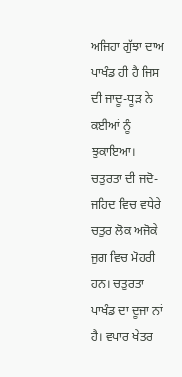ਅਜਿਹਾ ਗੁੱਝਾ ਦਾਅ ਪਾਖੰਡ ਹੀ ਹੈ ਜਿਸ ਦੀ ਜਾਦੂ-ਧੂੜ ਨੇ ਕਈਆਂ ਨੂੰ ਝੁਕਾਇਆ।
ਚਤੁਰਤਾ ਦੀ ਜਦੋ-ਜਹਿਦ ਵਿਚ ਵਧੇਰੇ ਚਤੁਰ ਲੋਕ ਅਜੋਕੇ ਜੁਗ ਵਿਚ ਮੋਹਰੀ ਹਨ। ਚਤੁਰਤਾ ਪਾਖੰਡ ਦਾ ਦੂਜਾ ਨਾਂ ਹੈ। ਵਪਾਰ ਖੇਤਰ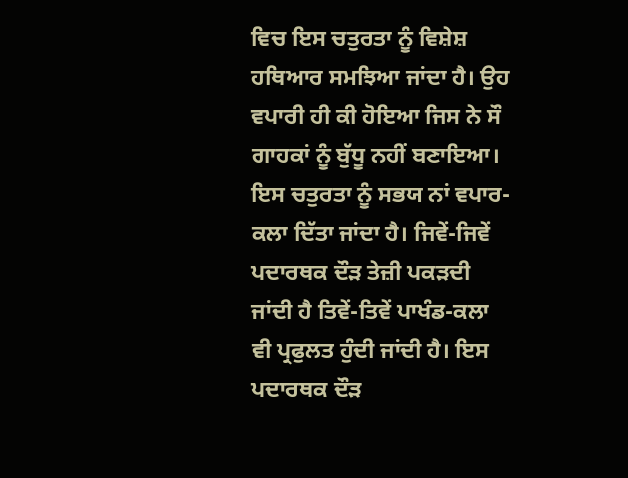ਵਿਚ ਇਸ ਚਤੁਰਤਾ ਨੂੰ ਵਿਸ਼ੇਸ਼ ਹਥਿਆਰ ਸਮਝਿਆ ਜਾਂਦਾ ਹੈ। ਉਹ ਵਪਾਰੀ ਹੀ ਕੀ ਹੋਇਆ ਜਿਸ ਨੇ ਸੌ ਗਾਹਕਾਂ ਨੂੰ ਬੁੱਧੂ ਨਹੀਂ ਬਣਾਇਆ। ਇਸ ਚਤੁਰਤਾ ਨੂੰ ਸਭਯ ਨਾਂ ਵਪਾਰ-ਕਲਾ ਦਿੱਤਾ ਜਾਂਦਾ ਹੈ। ਜਿਵੇਂ-ਜਿਵੇਂ ਪਦਾਰਥਕ ਦੌੜ ਤੇਜ਼ੀ ਪਕੜਦੀ ਜਾਂਦੀ ਹੈ ਤਿਵੇਂ-ਤਿਵੇਂ ਪਾਖੰਡ-ਕਲਾ ਵੀ ਪ੍ਰਫੁਲਤ ਹੁੰਦੀ ਜਾਂਦੀ ਹੈ। ਇਸ ਪਦਾਰਥਕ ਦੌੜ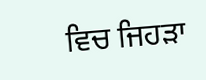ਵਿਚ ਜਿਹੜਾ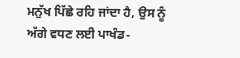ਮਨੁੱਖ ਪਿੱਛੇ ਰਹਿ ਜਾਂਦਾ ਹੈ, ਉਸ ਨੂੰ ਅੱਗੇ ਵਧਣ ਲਈ ਪਾਖੰਡ-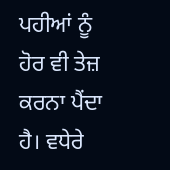ਪਹੀਆਂ ਨੂੰ ਹੋਰ ਵੀ ਤੇਜ਼ ਕਰਨਾ ਪੈਂਦਾ ਹੈ। ਵਧੇਰੇ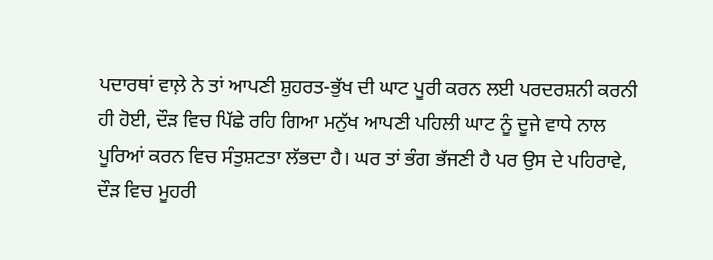ਪਦਾਰਥਾਂ ਵਾਲ਼ੇ ਨੇ ਤਾਂ ਆਪਣੀ ਸ਼ੁਹਰਤ-ਭੁੱਖ ਦੀ ਘਾਟ ਪੂਰੀ ਕਰਨ ਲਈ ਪਰਦਰਸ਼ਨੀ ਕਰਨੀ ਹੀ ਹੋਈ, ਦੌੜ ਵਿਚ ਪਿੱਛੇ ਰਹਿ ਗਿਆ ਮਨੁੱਖ ਆਪਣੀ ਪਹਿਲੀ ਘਾਟ ਨੂੰ ਦੂਜੇ ਵਾਧੇ ਨਾਲ ਪੂਰਿਆਂ ਕਰਨ ਵਿਚ ਸੰਤੁਸ਼ਟਤਾ ਲੱਭਦਾ ਹੈ। ਘਰ ਤਾਂ ਭੰਗ ਭੱਜਣੀ ਹੈ ਪਰ ਉਸ ਦੇ ਪਹਿਰਾਵੇ, ਦੌੜ ਵਿਚ ਮੂਹਰੀ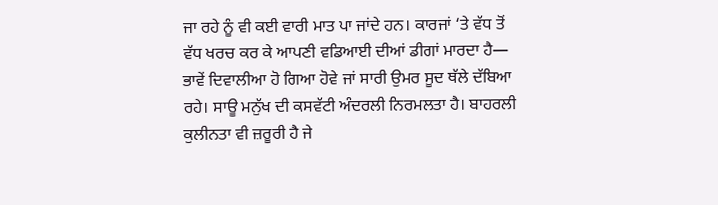ਜਾ ਰਹੇ ਨੂੰ ਵੀ ਕਈ ਵਾਰੀ ਮਾਤ ਪਾ ਜਾਂਦੇ ਹਨ। ਕਾਰਜਾਂ ‘ਤੇ ਵੱਧ ਤੋਂ ਵੱਧ ਖਰਚ ਕਰ ਕੇ ਆਪਣੀ ਵਡਿਆਈ ਦੀਆਂ ਡੀਗਾਂ ਮਾਰਦਾ ਹੈ— ਭਾਵੇਂ ਦਿਵਾਲੀਆ ਹੋ ਗਿਆ ਹੋਵੇ ਜਾਂ ਸਾਰੀ ਉਮਰ ਸੂਦ ਥੱਲੇ ਦੱਬਿਆ ਰਹੇ। ਸਾਊ ਮਨੁੱਖ ਦੀ ਕਸਵੱਟੀ ਅੰਦਰਲੀ ਨਿਰਮਲਤਾ ਹੈ। ਬਾਹਰਲੀ ਕੁਲੀਨਤਾ ਵੀ ਜ਼ਰੂਰੀ ਹੈ ਜੇ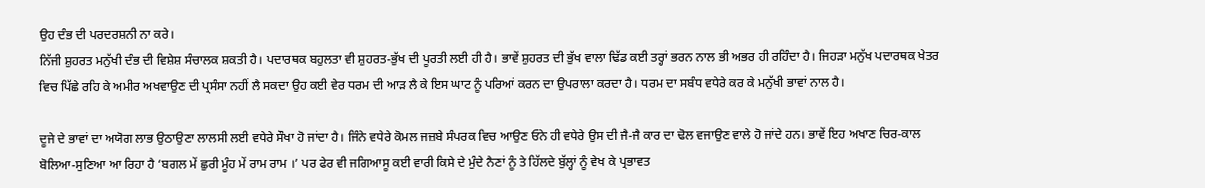ਉਹ ਦੰਭ ਦੀ ਪਰਦਰਸ਼ਨੀ ਨਾ ਕਰੇ।
ਨਿੱਜੀ ਸ਼ੁਹਰਤ ਮਨੁੱਖੀ ਦੰਭ ਦੀ ਵਿਸ਼ੇਸ਼ ਸੰਚਾਲਕ ਸ਼ਕਤੀ ਹੈ। ਪਦਾਰਥਕ ਬਹੁਲਤਾ ਵੀ ਸ਼ੁਹਰਤ-ਭੁੱਖ ਦੀ ਪੂਰਤੀ ਲਈ ਹੀ ਹੈ। ਭਾਵੇਂ ਸ਼ੁਹਰਤ ਦੀ ਭੁੱਖ ਵਾਲਾ ਢਿੱਡ ਕਈ ਤਰ੍ਹਾਂ ਭਰਨ ਨਾਲ ਭੀ ਅਭਰ ਹੀ ਰਹਿੰਦਾ ਹੈ। ਜਿਹੜਾ ਮਨੁੱਖ ਪਦਾਰਥਕ ਖੇਤਰ ਵਿਚ ਪਿੱਛੇ ਰਹਿ ਕੇ ਅਮੀਰ ਅਖਵਾਉਣ ਦੀ ਪ੍ਰਸੰਸਾ ਨਹੀਂ ਲੈ ਸਕਦਾ ਉਹ ਕਈ ਵੇਰ ਧਰਮ ਦੀ ਆੜ ਲੈ ਕੇ ਇਸ ਘਾਟ ਨੂੰ ਪਰਿਆਂ ਕਰਨ ਦਾ ਉਪਰਾਲਾ ਕਰਦਾ ਹੈ। ਧਰਮ ਦਾ ਸਬੰਧ ਵਧੇਰੇ ਕਰ ਕੇ ਮਨੁੱਖੀ ਭਾਵਾਂ ਨਾਲ ਹੈ।

ਦੂਜੇ ਦੇ ਭਾਵਾਂ ਦਾ ਅਯੋਗ ਲਾਭ ਉਠਾਉਣਾ ਲਾਲਸੀ ਲਈ ਵਧੇਰੇ ਸੌਖਾ ਹੋ ਜਾਂਦਾ ਹੈ। ਜਿੰਨੇ ਵਧੇਰੇ ਕੋਮਲ ਜਜ਼ਬੇ ਸੰਪਰਕ ਵਿਚ ਆਉਣ ਓਨੇ ਹੀ ਵਧੇਰੇ ਉਸ ਦੀ ਜੈ-ਜੈ ਕਾਰ ਦਾ ਢੋਲ ਵਜਾਉਣ ਵਾਲੇ ਹੋ ਜਾਂਦੇ ਹਨ। ਭਾਵੇਂ ਇਹ ਅਖਾਣ ਚਿਰ-ਕਾਲ ਬੋਲਿਆ-ਸੁਣਿਆ ਆ ਰਿਹਾ ਹੈ ‘ਬਗਲ ਮੇਂ ਛੁਰੀ ਮੂੰਹ ਮੇਂ ਰਾਮ ਰਾਮ ।’ ਪਰ ਫੇਰ ਵੀ ਜਗਿਆਸੂ ਕਈ ਵਾਰੀ ਕਿਸੇ ਦੇ ਮੁੰਦੇ ਨੈਣਾਂ ਨੂੰ ਤੇ ਹਿੱਲਦੇ ਬੁੱਲ੍ਹਾਂ ਨੂੰ ਵੇਖ ਕੇ ਪ੍ਰਭਾਵਤ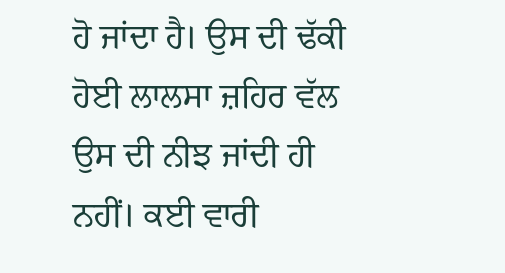ਹੋ ਜਾਂਦਾ ਹੈ। ਉਸ ਦੀ ਢੱਕੀ ਹੋਈ ਲਾਲਸਾ ਜ਼ਹਿਰ ਵੱਲ ਉਸ ਦੀ ਨੀਝ ਜਾਂਦੀ ਹੀ ਨਹੀਂ। ਕਈ ਵਾਰੀ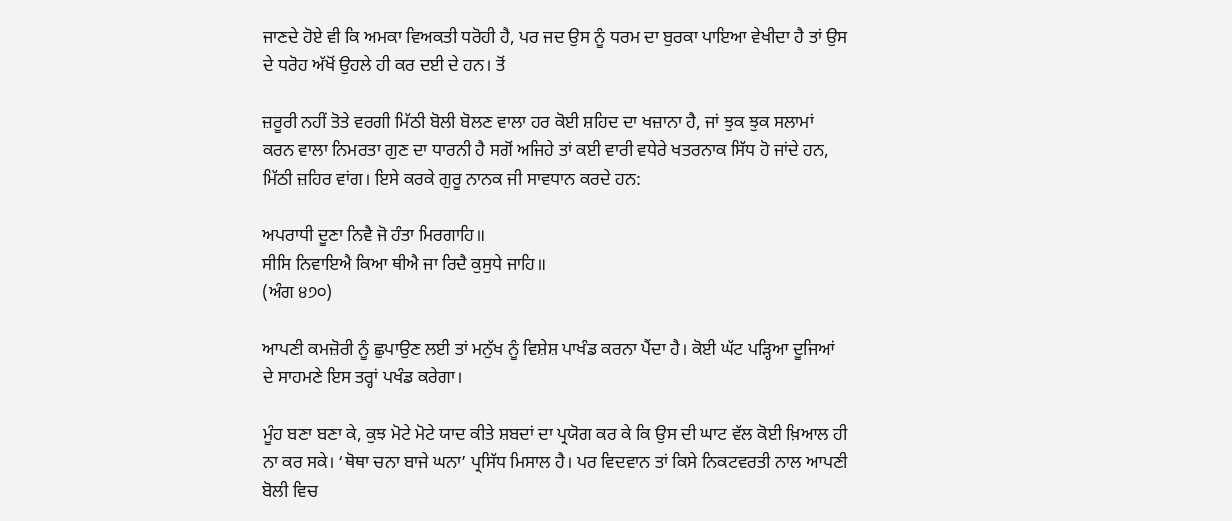ਜਾਣਦੇ ਹੋਏ ਵੀ ਕਿ ਅਮਕਾ ਵਿਅਕਤੀ ਧਰੋਹੀ ਹੈ, ਪਰ ਜਦ ਉਸ ਨੂੰ ਧਰਮ ਦਾ ਬੁਰਕਾ ਪਾਇਆ ਵੇਖੀਦਾ ਹੈ ਤਾਂ ਉਸ ਦੇ ਧਰੋਹ ਅੱਖੋਂ ਉਹਲੇ ਹੀ ਕਰ ਦਈ ਦੇ ਹਨ। ਤੋਂ

ਜ਼ਰੂਰੀ ਨਹੀਂ ਤੋਤੇ ਵਰਗੀ ਮਿੱਠੀ ਬੋਲੀ ਬੋਲਣ ਵਾਲਾ ਹਰ ਕੋਈ ਸ਼ਹਿਦ ਦਾ ਖਜ਼ਾਨਾ ਹੈ, ਜਾਂ ਝੁਕ ਝੁਕ ਸਲਾਮਾਂ ਕਰਨ ਵਾਲਾ ਨਿਮਰਤਾ ਗੁਣ ਦਾ ਧਾਰਨੀ ਹੈ ਸਗੋਂ ਅਜਿਹੇ ਤਾਂ ਕਈ ਵਾਰੀ ਵਧੇਰੇ ਖਤਰਨਾਕ ਸਿੱਧ ਹੋ ਜਾਂਦੇ ਹਨ, ਮਿੱਠੀ ਜ਼ਹਿਰ ਵਾਂਗ। ਇਸੇ ਕਰਕੇ ਗੁਰੂ ਨਾਨਕ ਜੀ ਸਾਵਧਾਨ ਕਰਦੇ ਹਨ:

ਅਪਰਾਧੀ ਦੂਣਾ ਨਿਵੈ ਜੋ ਹੰਤਾ ਮਿਰਗਾਹਿ॥
ਸੀਸਿ ਨਿਵਾਇਐ ਕਿਆ ਥੀਐ ਜਾ ਰਿਦੈ ਕੁਸੁਧੇ ਜਾਹਿ॥
(ਅੰਗ ੪੭੦)

ਆਪਣੀ ਕਮਜ਼ੋਰੀ ਨੂੰ ਛੁਪਾਉਣ ਲਈ ਤਾਂ ਮਨੁੱਖ ਨੂੰ ਵਿਸ਼ੇਸ਼ ਪਾਖੰਡ ਕਰਨਾ ਪੈਂਦਾ ਹੈ। ਕੋਈ ਘੱਟ ਪੜ੍ਹਿਆ ਦੂਜਿਆਂ ਦੇ ਸਾਹਮਣੇ ਇਸ ਤਰ੍ਹਾਂ ਪਖੰਡ ਕਰੇਗਾ।

ਮੂੰਹ ਬਣਾ ਬਣਾ ਕੇ, ਕੁਝ ਮੋਟੇ ਮੋਟੇ ਯਾਦ ਕੀਤੇ ਸ਼ਬਦਾਂ ਦਾ ਪ੍ਰਯੋਗ ਕਰ ਕੇ ਕਿ ਉਸ ਦੀ ਘਾਟ ਵੱਲ ਕੋਈ ਖ਼ਿਆਲ ਹੀ ਨਾ ਕਰ ਸਕੇ। ‘ਥੋਥਾ ਚਨਾ ਬਾਜੇ ਘਨਾ’ ਪ੍ਰਸਿੱਧ ਮਿਸਾਲ ਹੈ। ਪਰ ਵਿਦਵਾਨ ਤਾਂ ਕਿਸੇ ਨਿਕਟਵਰਤੀ ਨਾਲ ਆਪਣੀ ਬੋਲੀ ਵਿਚ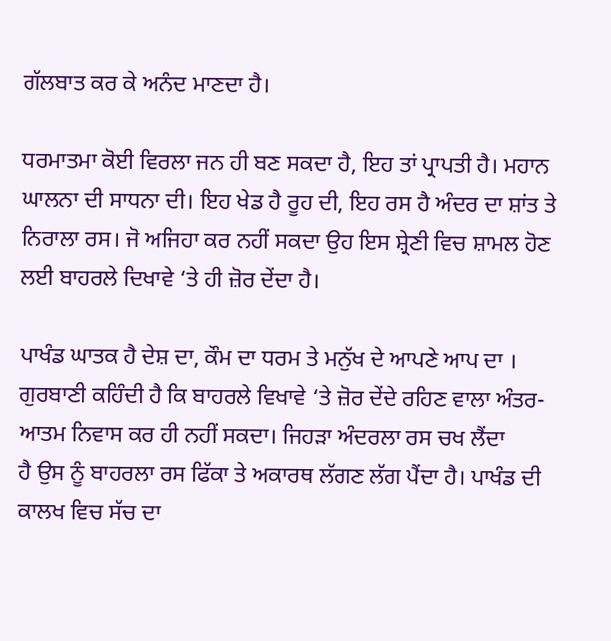ਗੱਲਬਾਤ ਕਰ ਕੇ ਅਨੰਦ ਮਾਣਦਾ ਹੈ।

ਧਰਮਾਤਮਾ ਕੋਈ ਵਿਰਲਾ ਜਨ ਹੀ ਬਣ ਸਕਦਾ ਹੈ, ਇਹ ਤਾਂ ਪ੍ਰਾਪਤੀ ਹੈ। ਮਹਾਨ ਘਾਲਨਾ ਦੀ ਸਾਧਨਾ ਦੀ। ਇਹ ਖੇਡ ਹੈ ਰੂਹ ਦੀ, ਇਹ ਰਸ ਹੈ ਅੰਦਰ ਦਾ ਸ਼ਾਂਤ ਤੇ ਨਿਰਾਲਾ ਰਸ। ਜੋ ਅਜਿਹਾ ਕਰ ਨਹੀਂ ਸਕਦਾ ਉਹ ਇਸ ਸ਼੍ਰੇਣੀ ਵਿਚ ਸ਼ਾਮਲ ਹੋਣ ਲਈ ਬਾਹਰਲੇ ਦਿਖਾਵੇ ‘ਤੇ ਹੀ ਜ਼ੋਰ ਦੇਂਦਾ ਹੈ।

ਪਾਖੰਡ ਘਾਤਕ ਹੈ ਦੇਸ਼ ਦਾ, ਕੌਮ ਦਾ ਧਰਮ ਤੇ ਮਨੁੱਖ ਦੇ ਆਪਣੇ ਆਪ ਦਾ । ਗੁਰਬਾਣੀ ਕਹਿੰਦੀ ਹੈ ਕਿ ਬਾਹਰਲੇ ਵਿਖਾਵੇ ‘ਤੇ ਜ਼ੋਰ ਦੇਂਦੇ ਰਹਿਣ ਵਾਲਾ ਅੰਤਰ-ਆਤਮ ਨਿਵਾਸ ਕਰ ਹੀ ਨਹੀਂ ਸਕਦਾ। ਜਿਹੜਾ ਅੰਦਰਲਾ ਰਸ ਚਖ ਲੈਂਦਾ
ਹੈ ਉਸ ਨੂੰ ਬਾਹਰਲਾ ਰਸ ਫਿੱਕਾ ਤੇ ਅਕਾਰਥ ਲੱਗਣ ਲੱਗ ਪੈਂਦਾ ਹੈ। ਪਾਖੰਡ ਦੀ ਕਾਲਖ ਵਿਚ ਸੱਚ ਦਾ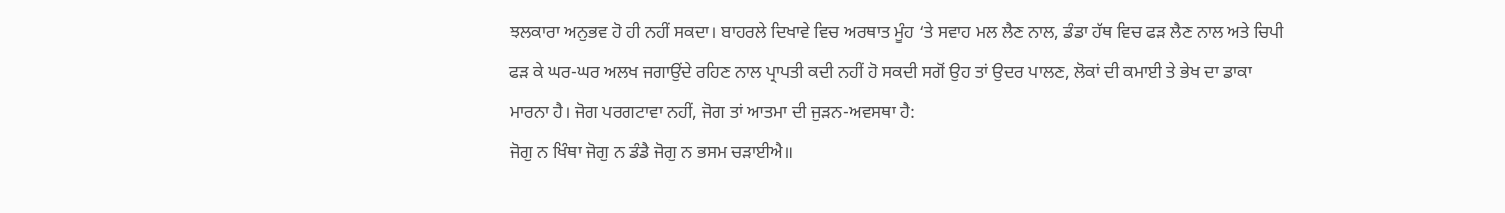ਝਲਕਾਰਾ ਅਨੁਭਵ ਹੋ ਹੀ ਨਹੀਂ ਸਕਦਾ। ਬਾਹਰਲੇ ਦਿਖਾਵੇ ਵਿਚ ਅਰਥਾਤ ਮੂੰਹ ‘ਤੇ ਸਵਾਹ ਮਲ ਲੈਣ ਨਾਲ, ਡੰਡਾ ਹੱਥ ਵਿਚ ਫੜ ਲੈਣ ਨਾਲ ਅਤੇ ਚਿਪੀ ਫੜ ਕੇ ਘਰ-ਘਰ ਅਲਖ ਜਗਾਉਂਦੇ ਰਹਿਣ ਨਾਲ ਪ੍ਰਾਪਤੀ ਕਦੀ ਨਹੀਂ ਹੋ ਸਕਦੀ ਸਗੋਂ ਉਹ ਤਾਂ ਉਦਰ ਪਾਲਣ, ਲੋਕਾਂ ਦੀ ਕਮਾਈ ਤੇ ਭੇਖ ਦਾ ਡਾਕਾ ਮਾਰਨਾ ਹੈ। ਜੋਗ ਪਰਗਟਾਵਾ ਨਹੀਂ, ਜੋਗ ਤਾਂ ਆਤਮਾ ਦੀ ਜੁੜਨ-ਅਵਸਥਾ ਹੈ:
ਜੋਗੁ ਨ ਖਿੰਥਾ ਜੋਗੁ ਨ ਡੰਡੈ ਜੋਗੁ ਨ ਭਸਮ ਚੜਾਈਐ॥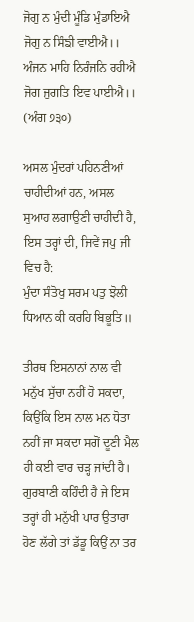ਜੋਗੁ ਨ ਮੁੰਦੀ ਮੂੰਡਿ ਮੁੰਡਾਇਐ ਜੋਗੁ ਨ ਸਿੰਙੀ ਵਾਈਐ।।
ਅੰਜਨ ਮਾਹਿ ਨਿਰੰਜਨਿ ਰਹੀਐ
ਜੋਗ ਜੁਗਤਿ ਇਵ ਪਾਈਐ।।
(ਅੰਗ ੭੩੦)

ਅਸਲ ਮੁੰਦਰਾਂ ਪਹਿਨਣੀਆਂ ਚਾਹੀਦੀਆਂ ਹਨ, ਅਸਲ ਸੁਆਹ ਲਗਾਉਣੀ ਚਾਹੀਦੀ ਹੈ, ਇਸ ਤਰ੍ਹਾਂ ਦੀ, ਜਿਵੇਂ ਜਪੁ ਜੀ ਵਿਚ ਹੈ:
ਮੁੰਦਾ ਸੰਤੋਖੁ ਸਰਮ ਪਤੁ ਝੋਲੀ ਧਿਆਨ ਕੀ ਕਰਹਿ ਬਿਭੂਤਿ॥

ਤੀਰਥ ਇਸਨਾਨਾਂ ਨਾਲ ਵੀ ਮਨੁੱਖ ਸੁੱਚਾ ਨਹੀਂ ਹੋ ਸਕਦਾ, ਕਿਉਂਕਿ ਇਸ ਨਾਲ ਮਨ ਧੋਤਾ ਨਹੀਂ ਜਾ ਸਕਦਾ ਸਗੋਂ ਦੂਣੀ ਮੈਲ ਹੀ ਕਈ ਵਾਰ ਚੜ੍ਹ ਜਾਂਦੀ ਹੈ। ਗੁਰਬਾਣੀ ਕਹਿੰਦੀ ਹੈ ਜੇ ਇਸ ਤਰ੍ਹਾਂ ਹੀ ਮਨੁੱਖੀ ਪਾਰ ਉਤਾਰਾ ਹੋਣ ਲੱਗੇ ਤਾਂ ਡੱਡੂ ਕਿਉਂ ਨਾ ਤਰ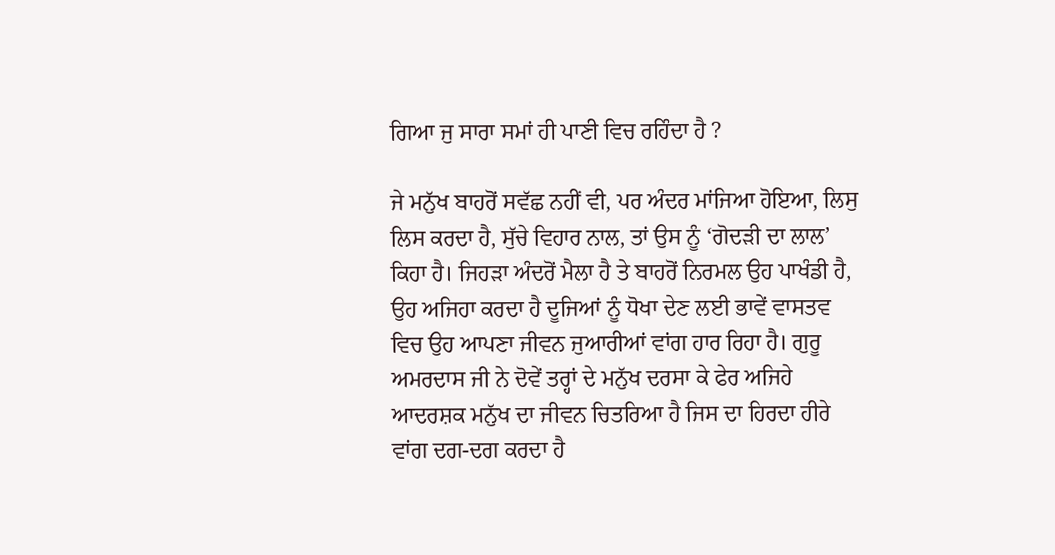ਗਿਆ ਜੁ ਸਾਰਾ ਸਮਾਂ ਹੀ ਪਾਣੀ ਵਿਚ ਰਹਿੰਦਾ ਹੈ ?

ਜੇ ਮਨੁੱਖ ਬਾਹਰੋਂ ਸਵੱਛ ਨਹੀਂ ਵੀ, ਪਰ ਅੰਦਰ ਮਾਂਜਿਆ ਹੋਇਆ, ਲਿਸੁ ਲਿਸ ਕਰਦਾ ਹੈ, ਸੁੱਚੇ ਵਿਹਾਰ ਨਾਲ, ਤਾਂ ਉਸ ਨੂੰ ‘ਗੋਦੜੀ ਦਾ ਲਾਲ’ ਕਿਹਾ ਹੈ। ਜਿਹੜਾ ਅੰਦਰੋਂ ਮੈਲਾ ਹੈ ਤੇ ਬਾਹਰੋਂ ਨਿਰਮਲ ਉਹ ਪਾਖੰਡੀ ਹੈ, ਉਹ ਅਜਿਹਾ ਕਰਦਾ ਹੈ ਦੂਜਿਆਂ ਨੂੰ ਧੋਖਾ ਦੇਣ ਲਈ ਭਾਵੇਂ ਵਾਸਤਵ ਵਿਚ ਉਹ ਆਪਣਾ ਜੀਵਨ ਜੁਆਰੀਆਂ ਵਾਂਗ ਹਾਰ ਰਿਹਾ ਹੈ। ਗੁਰੂ ਅਮਰਦਾਸ ਜੀ ਨੇ ਦੋਵੇਂ ਤਰ੍ਹਾਂ ਦੇ ਮਨੁੱਖ ਦਰਸਾ ਕੇ ਫੇਰ ਅਜਿਹੇ ਆਦਰਸ਼ਕ ਮਨੁੱਖ ਦਾ ਜੀਵਨ ਚਿਤਰਿਆ ਹੈ ਜਿਸ ਦਾ ਹਿਰਦਾ ਹੀਰੇ ਵਾਂਗ ਦਗ-ਦਗ ਕਰਦਾ ਹੈ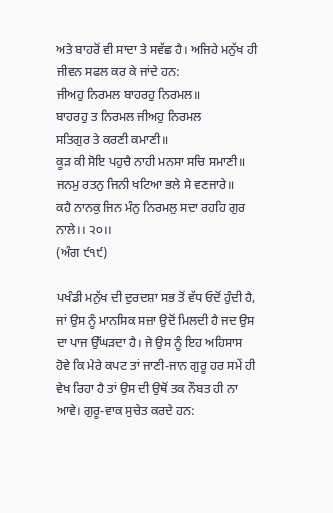ਅਤੇ ਬਾਹਰੋਂ ਵੀ ਸਾਦਾ ਤੇ ਸਵੱਛ ਹੈ। ਅਜਿਹੇ ਮਨੁੱਖ ਹੀ ਜੀਵਨ ਸਫਲ ਕਰ ਕੇ ਜਾਂਦੇ ਹਨ:
ਜੀਅਹੁ ਨਿਰਮਲ ਬਾਹਰਹੁ ਨਿਰਮਲ॥
ਬਾਹਰਹੁ ਤ ਨਿਰਮਲ ਜੀਅਹੁ ਨਿਰਮਲ
ਸਤਿਗੁਰ ਤੇ ਕਰਣੀ ਕਮਾਣੀ॥
ਕੂੜ ਕੀ ਸੋਇ ਪਹੁਚੈ ਨਾਹੀ ਮਨਸਾ ਸਚਿ ਸਮਾਣੀ॥
ਜਨਮੁ ਰਤਨੁ ਜਿਨੀ ਖਟਿਆ ਭਲੇ ਸੇ ਵਣਜਾਰੇ॥
ਕਹੈ ਨਾਨਕੁ ਜਿਨ ਮੰਨੁ ਨਿਰਮਲੁ ਸਦਾ ਰਹਹਿ ਗੁਰ ਨਾਲੇ।। ੨੦।।
(ਅੰਗ ੯੧੯)

ਪਖੰਡੀ ਮਨੁੱਖ ਦੀ ਦੁਰਦਸ਼ਾ ਸਭ ਤੋਂ ਵੱਧ ਓਦੋਂ ਹੁੰਦੀ ਹੈ, ਜਾਂ ਉਸ ਨੂੰ ਮਾਨਸਿਕ ਸਜ਼ਾ ਉਦੋਂ ਮਿਲਦੀ ਹੈ ਜਦ ਉਸ ਦਾ ਪਾਜ ਉੱਘੜਦਾ ਹੈ। ਜੇ ਉਸ ਨੂੰ ਇਹ ਅਹਿਸਾਸ ਹੋਵੇ ਕਿ ਮੇਰੇ ਕਪਟ ਤਾਂ ਜਾਣੀ-ਜਾਨ ਗੁਰੂ ਹਰ ਸਮੇਂ ਹੀ ਵੇਖ ਰਿਹਾ ਹੈ ਤਾਂ ਉਸ ਦੀ ਉਥੋਂ ਤਕ ਨੌਬਤ ਹੀ ਨਾ ਆਵੇ। ਗੁਰੂ-ਵਾਕ ਸੁਚੇਤ ਕਰਦੇ ਹਨ: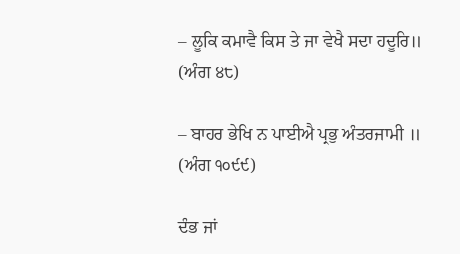– ਲੂਕਿ ਕਮਾਵੈ ਕਿਸ ਤੇ ਜਾ ਵੇਖੈ ਸਦਾ ਹਦੂਰਿ॥
(ਅੰਗ ੪੮)

– ਬਾਹਰ ਭੇਖਿ ਨ ਪਾਈਐ ਪ੍ਰਭੁ ਅੰਤਰਜਾਮੀ ॥
(ਅੰਗ ੧੦੯੯)

ਦੰਭ ਜਾਂ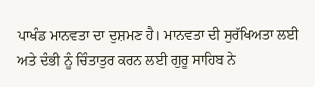ਪਾਖੰਡ ਮਾਨਵਤਾ ਦਾ ਦੁਸ਼ਮਣ ਹੈ। ਮਾਨਵਤਾ ਦੀ ਸੁਰੱਖਿਅਤਾ ਲਈ ਅਤੇ ਦੰਭੀ ਨੂੰ ਚਿੰਤਾਤੁਰ ਕਰਨ ਲਈ ਗੁਰੂ ਸਾਹਿਬ ਨੇ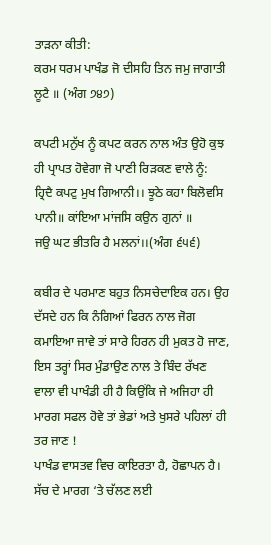ਤਾੜਨਾ ਕੀਤੀ:
ਕਰਮ ਧਰਮ ਪਾਖੰਡ ਜੋ ਦੀਸਹਿ ਤਿਨ ਜਮੁ ਜਾਗਾਤੀ ਲੂਟੈ ॥ (ਅੰਗ ੭੪੭)

ਕਪਟੀ ਮਨੁੱਖ ਨੂੰ ਕਪਟ ਕਰਨ ਨਾਲ ਅੰਤ ਉਹੋ ਕੁਝ ਹੀ ਪ੍ਰਾਪਤ ਹੋਵੇਗਾ ਜੋ ਪਾਣੀ ਰਿੜਕਣ ਵਾਲੇ ਨੂੰ:
ਹ੍ਰਿਦੈ ਕਪਟੁ ਮੁਖ ਗਿਆਨੀ।। ਝੂਠੇ ਕਹਾ ਬਿਲੋਵਸਿ ਪਾਨੀ॥ ਕਾਂਇਆ ਮਾਂਜਸਿ ਕਉਨ ਗੁਨਾਂ ॥
ਜਉ ਘਟ ਭੀਤਰਿ ਹੈ ਮਲਨਾਂ।।(ਅੰਗ ੬੫੬)

ਕਬੀਰ ਦੇ ਪਰਮਾਣ ਬਹੁਤ ਨਿਸਚੇਦਾਇਕ ਹਨ। ਉਹ ਦੱਸਦੇ ਹਨ ਕਿ ਨੰਗਿਆਂ ਫਿਰਨ ਨਾਲ ਜੋਗ ਕਮਾਇਆ ਜਾਵੇ ਤਾਂ ਸਾਰੇ ਹਿਰਨ ਹੀ ਮੁਕਤ ਹੋ ਜਾਣ, ਇਸ ਤਰ੍ਹਾਂ ਸਿਰ ਮੁੰਡਾਉਣ ਨਾਲ ਤੇ ਬਿੰਦ ਰੱਖਣ ਵਾਲਾ ਵੀ ਪਾਖੰਡੀ ਹੀ ਹੈ ਕਿਉਂਕਿ ਜੇ ਅਜਿਹਾ ਹੀ ਮਾਰਗ ਸਫਲ ਹੋਵੇ ਤਾਂ ਭੇਡਾਂ ਅਤੇ ਖੁਸਰੇ ਪਹਿਲਾਂ ਹੀ ਤਰ ਜਾਣ !
ਪਾਖੰਡ ਵਾਸਤਵ ਵਿਚ ਕਾਇਰਤਾ ਹੈ, ਹੋਛਾਪਨ ਹੈ। ਸੱਚ ਦੇ ਮਾਰਗ ‘ਤੇ ਚੱਲਣ ਲਈ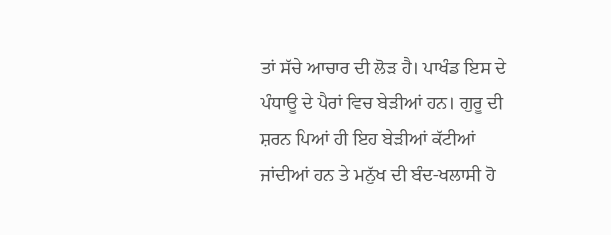ਤਾਂ ਸੱਚੇ ਆਚਾਰ ਦੀ ਲੋੜ ਹੈ। ਪਾਖੰਡ ਇਸ ਦੇ ਪੰਧਾਊ ਦੇ ਪੈਰਾਂ ਵਿਚ ਬੇੜੀਆਂ ਹਨ। ਗੁਰੂ ਦੀ ਸ਼ਰਨ ਪਿਆਂ ਹੀ ਇਹ ਬੇੜੀਆਂ ਕੱਟੀਆਂ ਜਾਂਦੀਆਂ ਹਨ ਤੇ ਮਨੁੱਖ ਦੀ ਬੰਦ-ਖਲਾਸੀ ਹੋ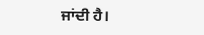ਜਾਂਦੀ ਹੈ।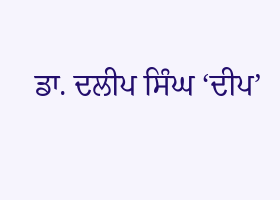ਡਾ. ਦਲੀਪ ਸਿੰਘ ‘ਦੀਪ’